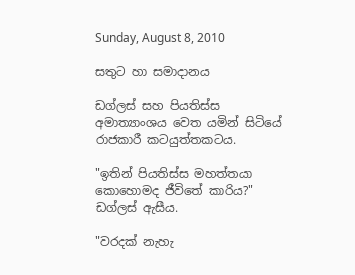Sunday, August 8, 2010

සතුට හා සමාදානය

ඩග්ලස් සහ පියතිස්ස අමාත්‍යාංශය වෙත යමින් සිටියේ රාජකාරී කටයුත්තකටය.

"ඉතින් පියතිස්ස මහත්තයා කොහොමද ජීවිතේ කාරිය?" ඩග්ලස් ඇසීය.

"වරදක් නැහැ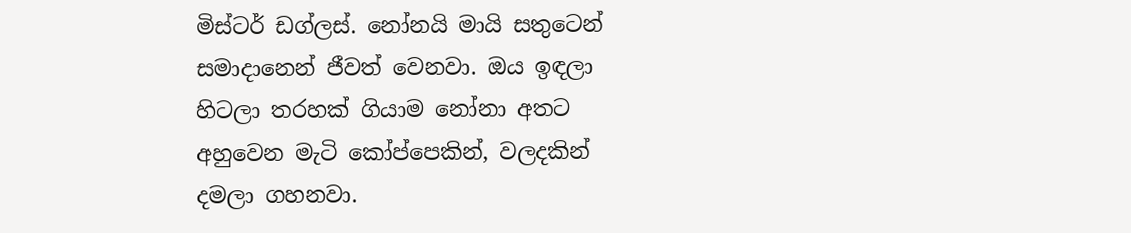මිස්ටර් ඩග්ලස්. නෝනයි මායි සතුටෙන් සමාදානෙන් ජීවත් වෙනවා. ඔය ඉඳලා හිටලා තරහක් ගියාම නෝනා අතට අහුවෙන මැටි කෝප්පෙකින්, වලදකින් දමලා ගහනවා.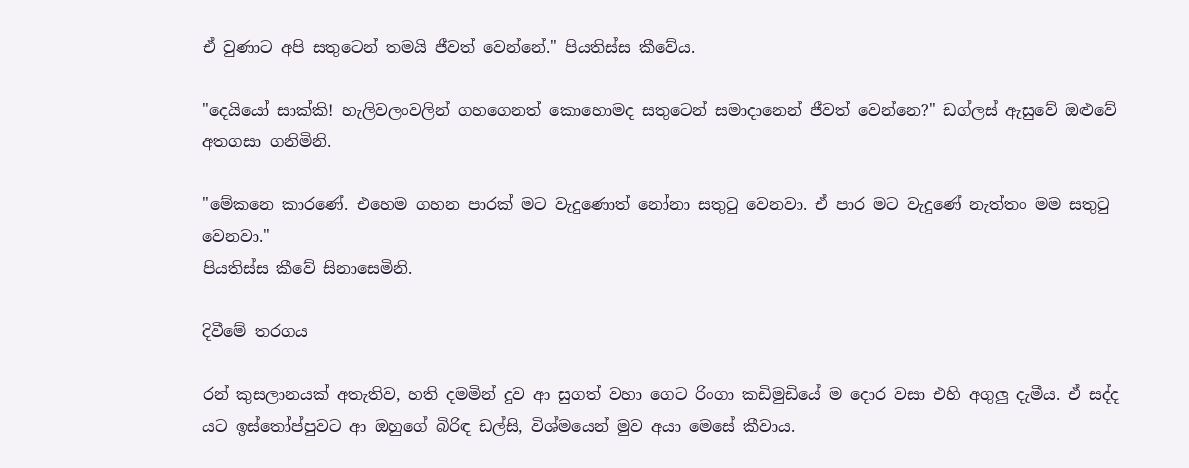ඒ වුණාට අපි සතුටෙන් තමයි ජීවත් වෙන්නේ." පියතිස්ස කීවේය.

"දෙයියෝ සාක්කි! හැලිවලංවලින් ගහගෙනත් කොහොමද සතුටෙන් සමාදානෙන් ජීවත් වෙන්නෙ?" ඩග්ලස් ඇසුවේ ඔළුවේ අතගසා ගනිමිනි.

"මේකනෙ කාරණේ. එහෙම ගහන පාරක් මට වැදුණොත් නෝනා සතුටු වෙනවා. ඒ පාර මට වැදුණේ නැත්තං මම සතුටු වෙනවා."
පියතිස්ස කීවේ සිනාසෙමිනි.

දිවීමේ තරගය

රන් කුසලානයක් අතැතිව, හති දමමින් දුව ආ සුගත් වහා ගෙට රිංගා කඩිමුඩියේ ම දොර වසා එහි අගුලු දැමීය. ඒ සද්ද යට ඉස්තෝප්පුවට ආ ඔහුගේ බිරිඳ ඩල්සි, විශ්මයෙන් මුව අයා මෙසේ කීවාය.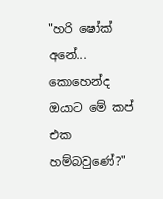"හරි ෂෝක් අනේ... කොහෙන්ද ඔයාට මේ කප් එක හම්බවුණේ?"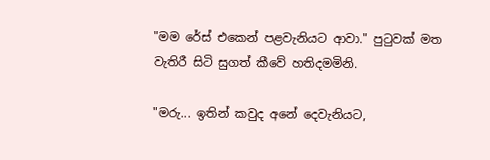"මම රේස් එකෙන් පළවැනියට ආවා." පුටුවක් මත වැතිරී සිටි සුගත් කීවේ හතිදමමිනි.

"මරු... ඉතින් කවුද අනේ දෙවැනියට,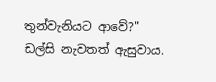තුන්වැනියට ආවේ?" ඩල්සි නැවතත් ඇසුවාය.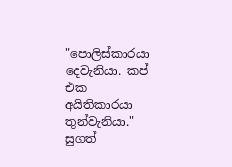"පොලිස්කාරයා දෙවැනියා. කප් එක අයිතිකාරයා තුන්වැනියා." සුගත්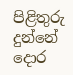පිළිතුරු දුන්නේ දොර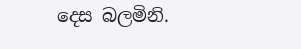දෙස බලමිනි.